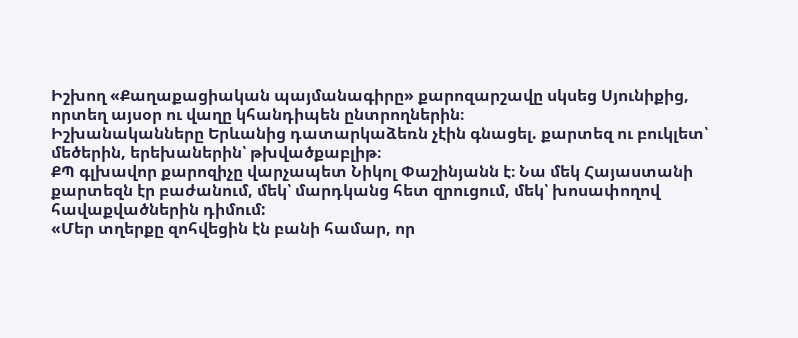Իշխող «Քաղաքացիական պայմանագիրը» քարոզարշավը սկսեց Սյունիքից, որտեղ այսօր ու վաղը կհանդիպեն ընտրողներին։
Իշխանականները Երևանից դատարկաձեռն չէին գնացել. քարտեզ ու բուկլետ՝ մեծերին, երեխաներին՝ թխվածքաբլիթ։
ՔՊ գլխավոր քարոզիչը վարչապետ Նիկոլ Փաշինյանն է։ Նա մեկ Հայաստանի քարտեզն էր բաժանում, մեկ՝ մարդկանց հետ զրուցում, մեկ՝ խոսափողով հավաքվածներին դիմում:
«Մեր տղերքը զոհվեցին էն բանի համար, որ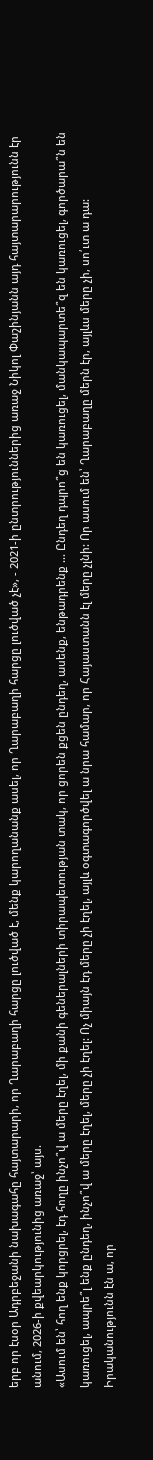երբ որ էսօր Ադրբեջանի նախագահը հայտարարի, որ Ղարաբաղի հարցը լուծված է, մենք կարողանանք ասել, որ Ղարաբաղի հարցը լուծված չէ», - 2021-ի ընտրություններից առաջ Նիկոլ Փաշինյանն այդ հայտարարությունն էր անում, 2026-ի քվեարկությունից առաջ՝ այս.
«Ասում են՝ հող ենք կորցրել, էդ հողը ինչո՞վ ա մերը էղել, մի քանի գեներալների տիրապետության տակ, որ ցորեն քցեն ընդեղ, ասենք, ենթադրենք ... Ընդեղ դպրո՞ց են կառուցել, մանկապարտե՞զ են կառուցել, գործարա՞ն են կառուցել, ապրե՞լ ենք ընդեղ, ինչո՞վ ա մերը էղել, մերը չի էղել: Ոչ միայն էդ մերը չի էղել, այլև օգտագործվել ա նրա համար, որ Հայաստանն էլ մերը չլնի: Որ ասում են՝ Ղարաբաղը մերն էր, այլևս մերը չի, սո՛ւտ ա դա: Իրականությունն էն ա, որ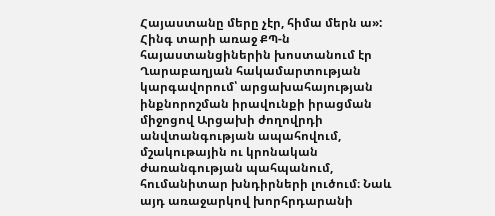Հայաստանը մերը չէր, հիմա մերն ա»:
Հինգ տարի առաջ ՔՊ-ն հայաստանցիներին խոստանում էր Ղարաբաղյան հակամարտության կարգավորում՝ արցախահայության ինքնորոշման իրավունքի իրացման միջոցով Արցախի ժողովրդի անվտանգության ապահովում, մշակութային ու կրոնական ժառանգության պահպանում, հումանիտար խնդիրների լուծում։ Նաև այդ առաջարկով խորհրդարանի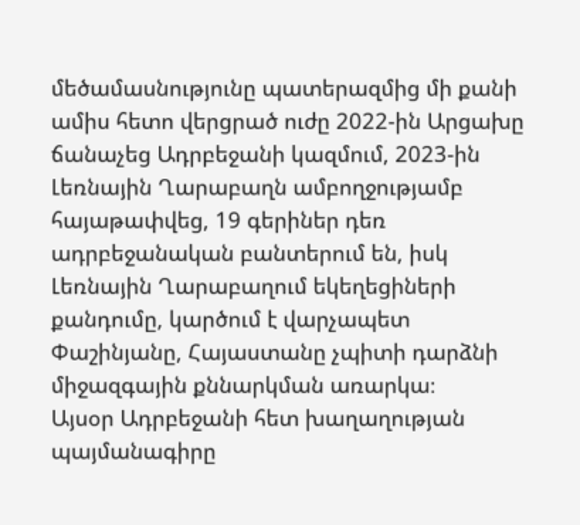մեծամասնությունը պատերազմից մի քանի ամիս հետո վերցրած ուժը 2022-ին Արցախը ճանաչեց Ադրբեջանի կազմում, 2023-ին Լեռնային Ղարաբաղն ամբողջությամբ հայաթափվեց, 19 գերիներ դեռ ադրբեջանական բանտերում են, իսկ Լեռնային Ղարաբաղում եկեղեցիների քանդումը, կարծում է վարչապետ Փաշինյանը, Հայաստանը չպիտի դարձնի միջազգային քննարկման առարկա։
Այսօր Ադրբեջանի հետ խաղաղության պայմանագիրը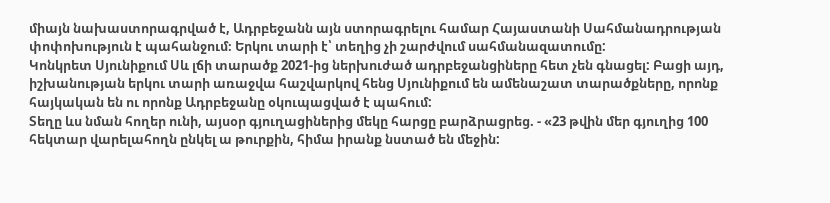միայն նախաստորագրված է, Ադրբեջանն այն ստորագրելու համար Հայաստանի Սահմանադրության փոփոխություն է պահանջում։ Երկու տարի է՝ տեղից չի շարժվում սահմանազատումը:
Կոնկրետ Սյունիքում Սև լճի տարածք 2021-ից ներխուժած ադրբեջանցիները հետ չեն գնացել: Բացի այդ, իշխանության երկու տարի առաջվա հաշվարկով հենց Սյունիքում են ամենաշատ տարածքները, որոնք հայկական են ու որոնք Ադրբեջանը օկուպացված է պահում:
Տեղը ևս նման հողեր ունի, այսօր գյուղացիներից մեկը հարցը բարձրացրեց. - «23 թվին մեր գյուղից 100 հեկտար վարելահողն ընկել ա թուրքին, հիմա իրանք նստած են մեջին: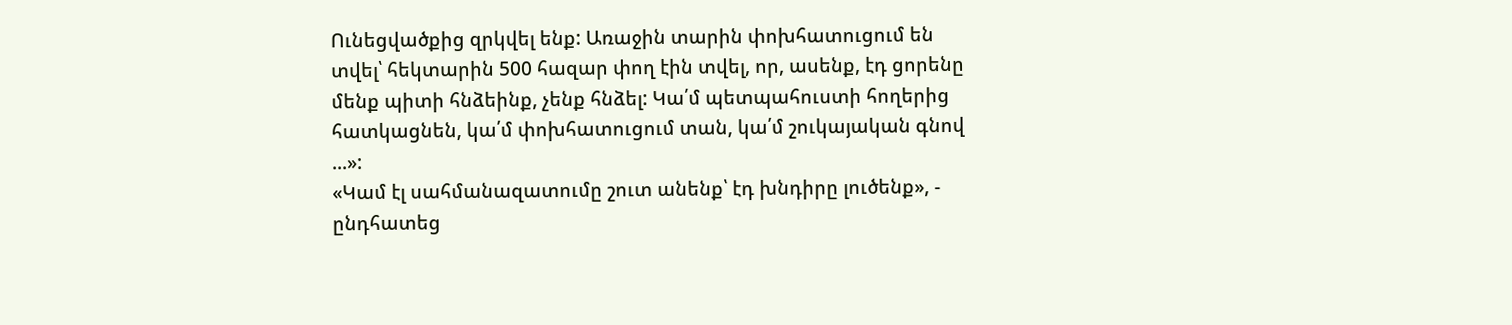Ունեցվածքից զրկվել ենք: Առաջին տարին փոխհատուցում են տվել՝ հեկտարին 500 հազար փող էին տվել, որ, ասենք, էդ ցորենը մենք պիտի հնձեինք, չենք հնձել: Կա՛մ պետպահուստի հողերից հատկացնեն, կա՛մ փոխհատուցում տան, կա՛մ շուկայական գնով ...»:
«Կամ էլ սահմանազատումը շուտ անենք՝ էդ խնդիրը լուծենք», - ընդհատեց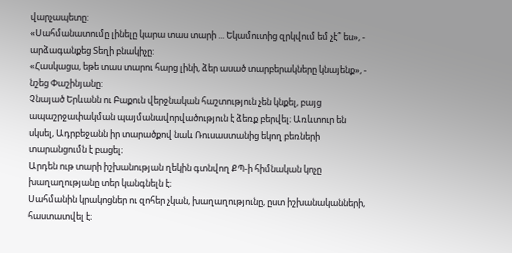վարչապետը:
«Սահմանատումը լինելը կարա տաս տարի ... Եկամուտից զրկվում եմ չէ՞ ես», - արձագանքեց Տեղի բնակիչը:
«Հասկացա, եթե տաս տարու հարց լինի, ձեր ասած տարբերակները կնայենք», - նշեց Փաշինյանը:
Չնայած Երևանն ու Բաքուն վերջնական հաշտություն չեն կնքել, բայց ապաշրջափակման պայմանավորվածություն է ձեռք բերվել։ Առևտուր են սկսել, Ադրբեջանն իր տարածքով նաև Ռուսաստանից եկող բեռների տարանցումն է բացել։
Արդեն ութ տարի իշխանության ղեկին գտնվող ՔՊ-ի հիմնական կոչը խաղաղությանը տեր կանգնելն է։
Սահմանին կրակոցներ ու զոհեր չկան, խաղաղությունը, ըստ իշխանականների, հաստատվել է։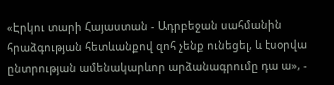«Էրկու տարի Հայաստան - Ադրբեջան սահմանին հրաձգության հետևանքով զոհ չենք ունեցել, և էսօրվա ընտրության ամենակարևոր արձանագրումը դա ա», -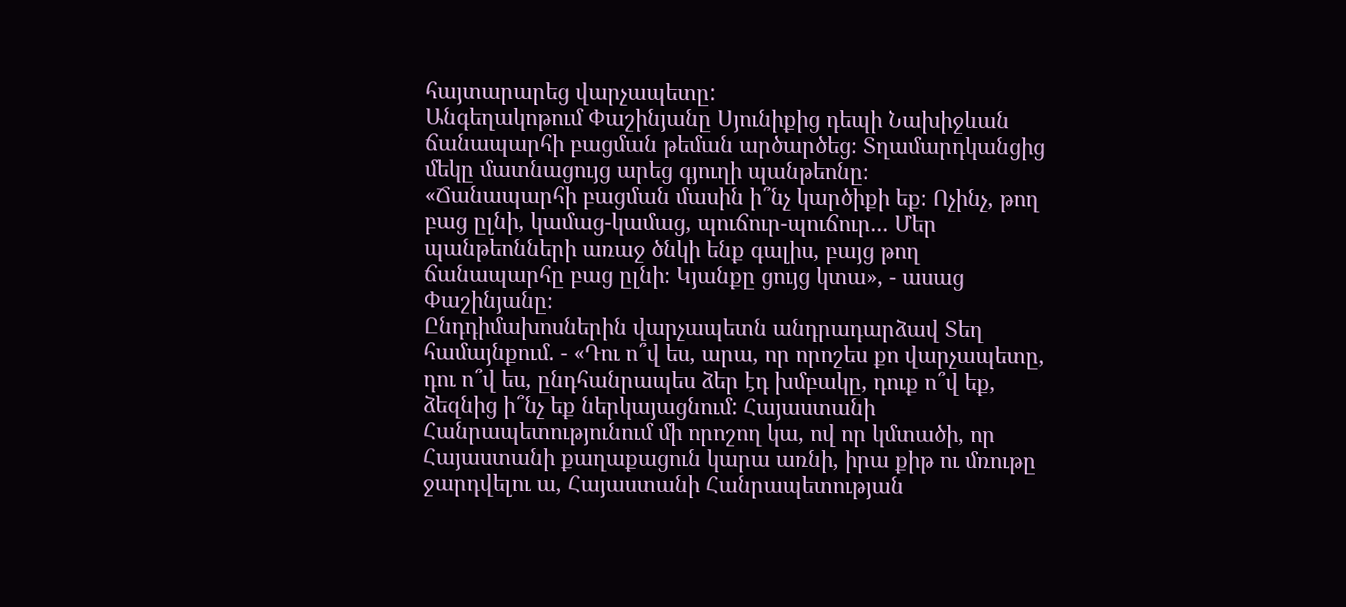հայտարարեց վարչապետը:
Անգեղակոթում Փաշինյանը Սյունիքից դեպի Նախիջևան ճանապարհի բացման թեման արծարծեց։ Տղամարդկանցից մեկը մատնացույց արեց գյուղի պանթեոնը։
«Ճանապարհի բացման մասին ի՞նչ կարծիքի եք։ Ոչինչ, թող բաց ըլնի, կամաց-կամաց, պուճուր-պուճուր... Մեր պանթեոնների առաջ ծնկի ենք գալիս, բայց թող ճանապարհը բաց ըլնի։ Կյանքը ցույց կտա», - ասաց Փաշինյանը։
Ընդդիմախոսներին վարչապետն անդրադարձավ Տեղ համայնքում. - «Դու ո՞վ ես, արա, որ որոշես քո վարչապետը, դու ո՞վ ես, ընդհանրապես ձեր էդ խմբակը, դուք ո՞վ եք, ձեզնից ի՞նչ եք ներկայացնում: Հայաստանի Հանրապետությունում մի որոշող կա, ով որ կմտածի, որ Հայաստանի քաղաքացուն կարա առնի, իրա քիթ ու մռութը ջարդվելու ա, Հայաստանի Հանրապետության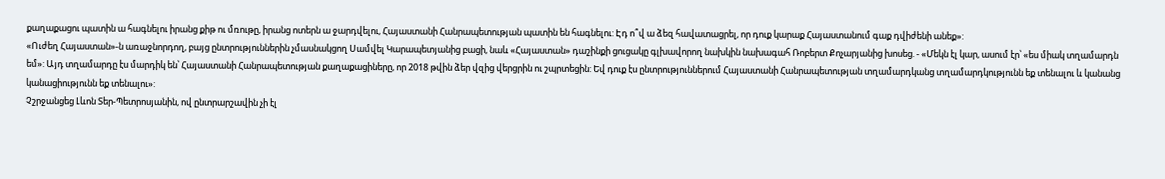քաղաքացու պատին ա հագնելու իրանց քիթ ու մռութը, իրանց ոտերն ա ջարդվելու, Հայաստանի Հանրապետության պատին են հագնելու: Էդ ո՞վ ա ձեզ հավատացրել, որ դուք կարաք Հայաստանում գաք դվիժենի անեք»:
«Ուժեղ Հայաստան»-ն առաջնորդող, բայց ընտրություններին չմասնակցող Սամվել Կարապետյանից բացի, նաև «Հայաստան» դաշինքի ցուցակը գլխավորող նախկին նախագահ Ռոբերտ Քոչարյանից խոսեց. - «Մեկն էլ կար, ասում էր՝ «ես միակ տղամարդն եմ»: Այդ տղամարդը էս մարդիկ են՝ Հայաստանի Հանրապետության քաղաքացիները, որ 2018 թվին ձեր վզից վերցրին ու շպրտեցին: Եվ դուք էս ընտրություններում Հայաստանի Հանրապետության տղամարդկանց տղամարդկությունն եք տենալու և կանանց կանացիությունն եք տենալու»:
Չշրջանցեց Լևոն Տեր-Պետրոսյանին, ով ընտրարշավին չի էլ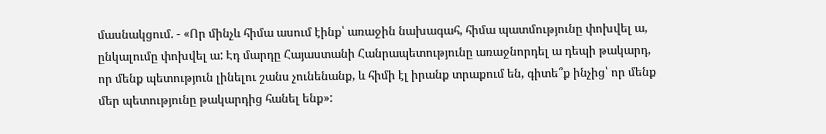մասնակցում. - «Որ մինչև հիմա ասում էինք՝ առաջին նախագահ, հիմա պատմությունը փոխվել ա, ընկալումը փոխվել ա: Էդ մարդը Հայաստանի Հանրապետությունը առաջնորդել ա դեպի թակարդ, որ մենք պետություն լինելու շանս չունենանք, և հիմի էլ իրանք տրաքում են, գիտե՞ք ինչից՝ որ մենք մեր պետությունը թակարդից հանել ենք»: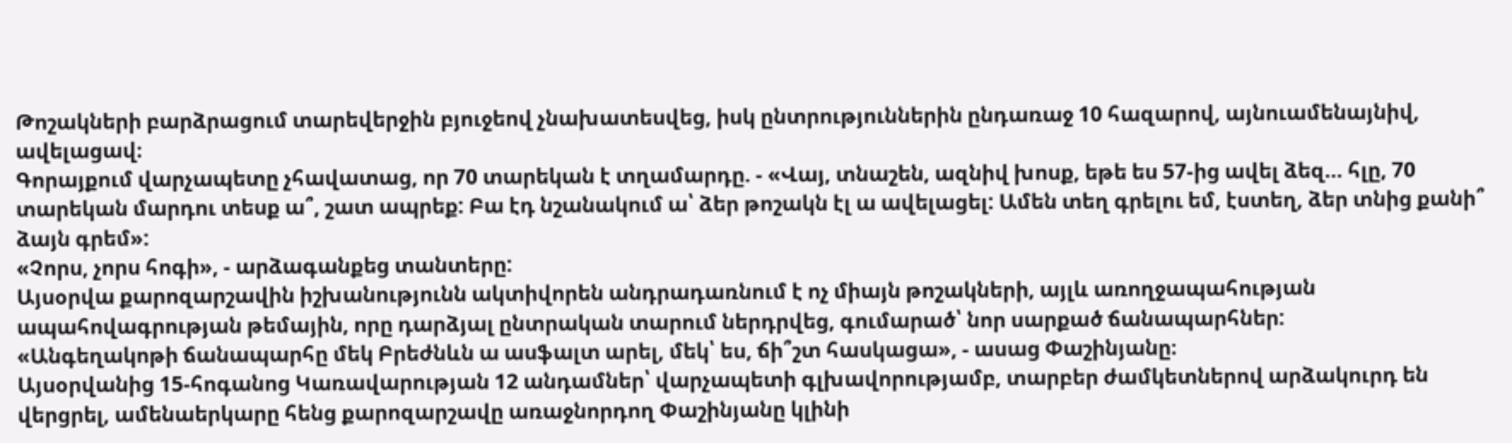Թոշակների բարձրացում տարեվերջին բյուջեով չնախատեսվեց, իսկ ընտրություններին ընդառաջ 10 հազարով, այնուամենայնիվ, ավելացավ։
Գորայքում վարչապետը չհավատաց, որ 70 տարեկան է տղամարդը. - «Վայ, տնաշեն, ազնիվ խոսք, եթե ես 57-ից ավել ձեզ... հլը, 70 տարեկան մարդու տեսք ա՞, շատ ապրեք: Բա էդ նշանակում ա՝ ձեր թոշակն էլ ա ավելացել: Ամեն տեղ գրելու եմ, էստեղ, ձեր տնից քանի՞ ձայն գրեմ»:
«Չորս, չորս հոգի», - արձագանքեց տանտերը:
Այսօրվա քարոզարշավին իշխանությունն ակտիվորեն անդրադառնում է ոչ միայն թոշակների, այլև առողջապահության ապահովագրության թեմային, որը դարձյալ ընտրական տարում ներդրվեց, գումարած՝ նոր սարքած ճանապարհներ:
«Անգեղակոթի ճանապարհը մեկ Բրեժնևն ա ասֆալտ արել, մեկ՝ ես, ճի՞շտ հասկացա», - ասաց Փաշինյանը։
Այսօրվանից 15-հոգանոց Կառավարության 12 անդամներ՝ վարչապետի գլխավորությամբ, տարբեր ժամկետներով արձակուրդ են վերցրել, ամենաերկարը հենց քարոզարշավը առաջնորդող Փաշինյանը կլինի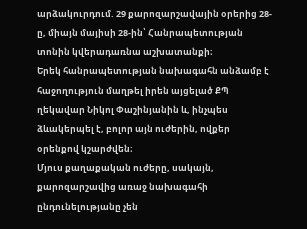արձակուրդում. 29 քարոզարշավային օրերից 28-ը, միայն մայիսի 28-ին՝ Հանրապետության տոնին կվերադառնա աշխատանքի։
Երեկ հանրապետության նախագահն անձամբ է հաջողություն մաղթել իրեն այցելած ՔՊ ղեկավար Նիկոլ Փաշինյանին և, ինչպես ձևակերպել է, բոլոր այն ուժերին, ովքեր օրենքով կշարժվեն։
Մյուս քաղաքական ուժերը, սակայն, քարոզարշավից առաջ նախագահի ընդունելությանը չեն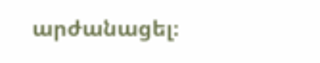արժանացել։